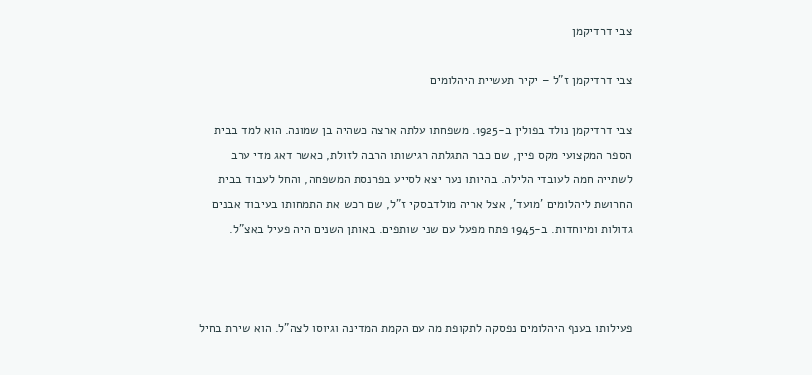צבי דרדיקמן

צבי דרדיקמן ז"ל – יקיר תעשיית היהלומים

צבי דרדיקמן נולד בפולין ב-1925. משפחתו עלתה ארצה כשהיה בן שמונה. הוא למד בבית הספר המקצועי מקס פיין, שם כבר התגלתה רגישותו הרבה לזולת, כאשר דאג מדי ערב לשתייה חמה לעובדי הלילה. בהיותו נער יצא לסייע בפרנסת המשפחה, והחל לעבוד בבית החרושת ליהלומים 'מועד', אצל אריה מולדבסקי ז"ל, שם רכש את התמחותו בעיבוד אבנים גדולות ומיוחדות. ב-1945 פתח מפעל עם שני שותפים. באותן השנים היה פעיל באצ"ל.



פעילותו בענף היהלומים נפסקה לתקופת מה עם הקמת המדינה וגיוסו לצה"ל. הוא שירת בחיל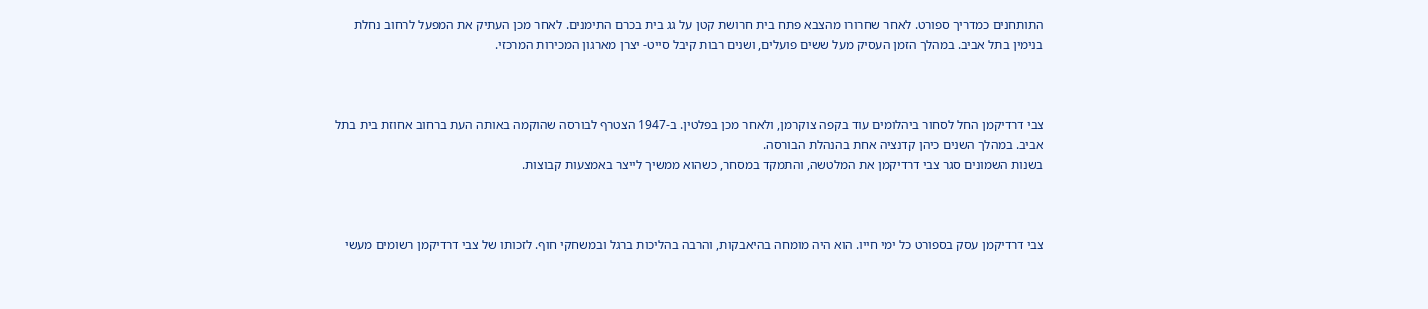התותחנים כמדריך ספורט. לאחר שחרורו מהצבא פתח בית חרושת קטן על גג בית בכרם התימנים. לאחר מכן העתיק את המפעל לרחוב נחלת בנימין בתל אביב. במהלך הזמן העסיק מעל ששים פועלים, ושנים רבות קיבל סייט- יצרן מארגון המכירות המרכזי.



צבי דרדיקמן החל לסחור ביהלומים עוד בקפה צוקרמן, ולאחר מכן בפלטין. ב-1947 הצטרף לבורסה שהוקמה באותה העת ברחוב אחוזת בית בתל אביב. במהלך השנים כיהן קדנציה אחת בהנהלת הבורסה.
בשנות השמונים סגר צבי דרדיקמן את המלטשה, והתמקד במסחר, כשהוא ממשיך לייצר באמצעות קבוצות.



צבי דרדיקמן עסק בספורט כל ימי חייו. הוא היה מומחה בהיאבקות, והרבה בהליכות ברגל ובמשחקי חוף. לזכותו של צבי דרדיקמן רשומים מעשי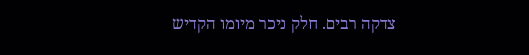צדקה רבים. חלק ניכר מיומו הקדיש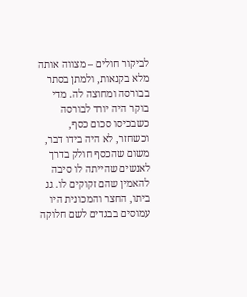לביקור חולים – מצווה אותה מלא בקנאות, ולמתן בסתר בבורסה ומחוצה לה. מדי בוקר היה יורד לבורסה כשבכיסו סכום כסף, וכשחזר, לא היה בידו דבר, משום שהכסף חולק בדרך לאנשים שהייתה לו סיבה להאמין שהם זקוקים לו. גג ביתו, החצר והמכונית היו עמוסים בבגדים לשם חלוקה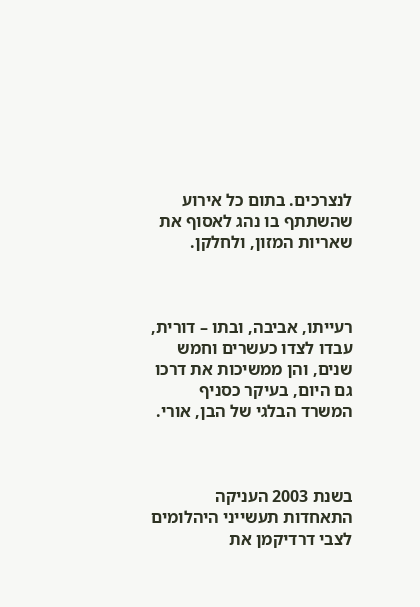לנצרכים. בתום כל אירוע שהשתתף בו נהג לאסוף את שאריות המזון, ולחלקן.



רעייתו, אביבה, ובתו – דורית, עבדו לצדו כעשרים וחמש שנים, והן ממשיכות את דרכו גם היום, בעיקר כסניף המשרד הבלגי של הבן, אורי.



בשנת 2003 העניקה התאחדות תעשייני היהלומים לצבי דרדיקמן את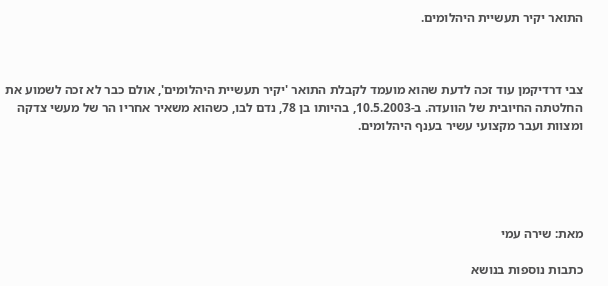התואר יקיר תעשיית היהלומים.



צבי דרדיקמן עוד זכה לדעת שהוא מועמד לקבלת התואר 'יקיר תעשיית היהלומים', אולם כבר לא זכה לשמוע את החלטתה החיובית של הוועדה. ב-10.5.2003, בהיותו בן 78, נדם לבו, כשהוא משאיר אחריו הר של מעשי צדקה ומצוות ועבר מקצועי עשיר בענף היהלומים.





מאת: שירה עמי

כתבות נוספות בנושא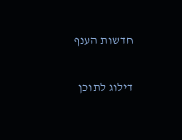חדשות הענף

דילוג לתוכן